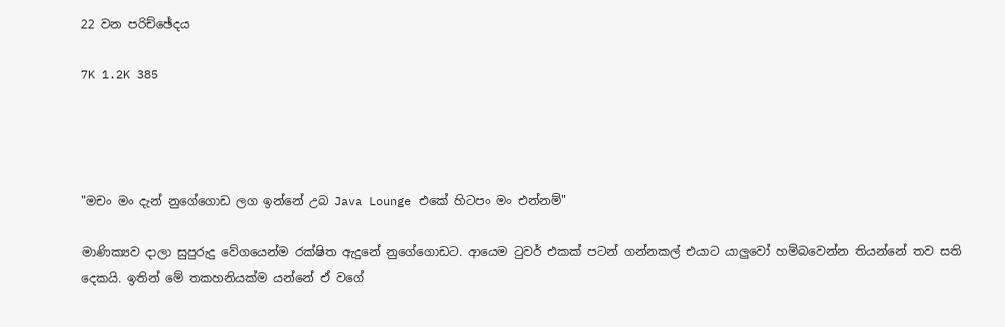22 වන පරිච්ඡේදය

7K 1.2K 385




"මචං මං දැන් නුගේගොඩ ලග ඉන්නේ උබ Java Lounge එකේ හිටපං මං එන්නම්"

මාණික්‍යව දාලා සුපුරුදු වේගයෙන්ම රක්ෂිත ඇදුනේ නුගේගොඩට. ආයෙම ටුවර් එකක් පටන් ගන්නකල් එයාට යාලුවෝ හම්බවෙන්න තියන්නේ තව සති දෙකයි. ඉතින් මේ තකහනියක්ම යන්නේ ඒ වගේ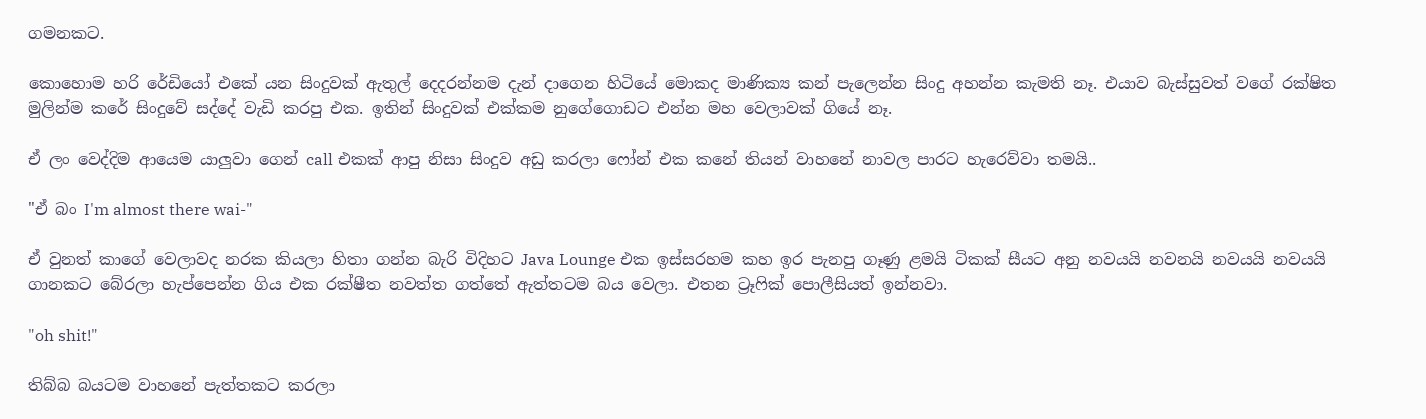ගමනකට.

කොහොම හරි රේඩියෝ එකේ යන සිංදුවක් ඇතුල් දෙදරන්නම දැන් දාගෙන හිටියේ මොකද මාණික්‍ය කන් පැලෙන්න සිංදු අහන්න කැමති නෑ. එයාව බැස්සුවත් වගේ රක්ෂිත මුලින්ම කරේ සිංදුවේ සද්දේ වැඩි කරපු එක. ඉතින් සිංදුවක් එක්කම නුගේගොඩට එන්න මහ වෙලාවක් ගියේ නෑ.

ඒ ලං වෙද්දිම ආයෙම යාලුවා ගෙන් call එකක් ආපු නිසා සිංදුව අඩු කරලා ෆෝන් එක කනේ තියන් වාහනේ නාවල පාරට හැරෙව්වා තමයි..

"ඒ බං I'm almost there wai-"

ඒ වුනත් කාගේ වෙලාවද නරක කියලා හිතා ගන්න බැරි විදිහට Java Lounge එක ඉස්සරහම කහ ඉර පැනපු ගෑණු ළමයි ටිකක් සීයට අනු නවයයි නවනයි නවයයි නවයයි ගානකට බේරලා හැප්පෙන්න ගිය එක රක්ෂීත නවත්ත ගත්තේ ඇත්තටම බය වෙලා. එතන ට්‍රෑෆික් පොලීසියත් ඉන්නවා.

"oh shit!"

තිබ්බ බයටම වාහනේ පැත්තකට කරලා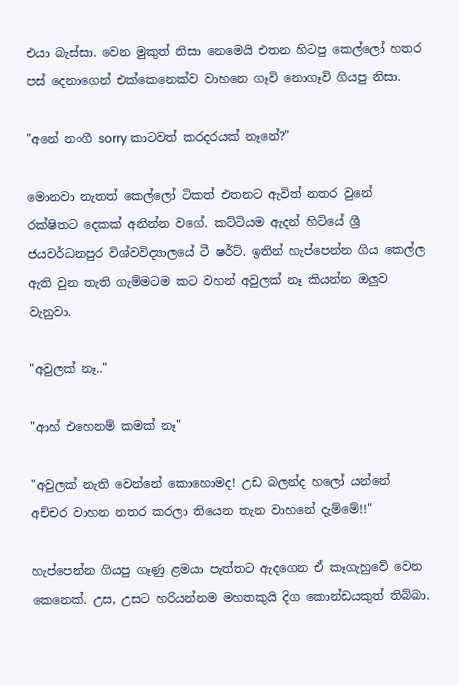එයා බැස්සා. වෙන මුකුත් නිසා නෙමෙයි එතන හිටපු කෙල්ලෝ හතර පස් දෙනාගෙන් එක්කෙනෙක්ව වාහනෙ ගෑවි නොගෑවි ගියපු නිසා.

"අනේ නංගී sorry කාටවත් කරදරයක් නෑනේ?"

මොනවා නැතත් කෙල්ලෝ ටිකත් එතනට ඇවිත් නතර වුනේ රක්ෂිතට දෙකක් අනින්න වගේ. කට්ටියම ඇදන් හිටියේ ශ්‍රී ජයවර්ධනපුර විශ්වවිද්‍යාලයේ ටී ෂර්ට්. ඉතින් හැප්පෙන්න ගිය කෙල්ල ඇති වුන තැති ගැම්මටම කට වහන් අවුලක් නෑ කියන්න ඔලුව වැනුවා.

"අවුලක් නෑ.."

"ආහ් එහෙනම් කමක් නෑ"

"අවුලක් නැති වෙන්නේ කොහොමද! උඩ බලන්ද හලෝ යන්නේ අච්චර වාහන නතර කරලා තියෙන තැන වාහනේ දැම්මේ!!"

හැප්පෙන්න ගියපු ගෑණු ළමයා පැත්තට ඇදගෙන ඒ කෑගැහුවේ වෙන කෙනෙක්. උස, උසට හරියන්නම මහතකුයි දිග කොන්ඩයකුත් තිබ්බා.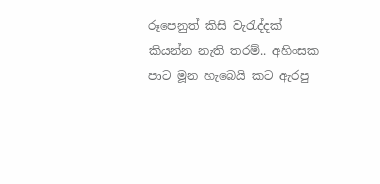රූපෙනුත් කිසි වැරැද්දක් කියන්න නැති තරම්.. අහිංසක පාට මූන හැබෙයි කට ඇරපු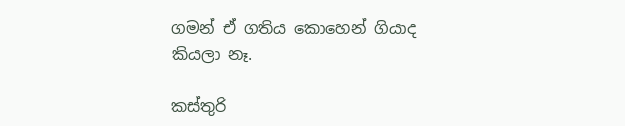ගමන් ඒ ගතිය කොහෙන් ගියාද කියලා නෑ.

කස්තුරි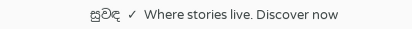සුවඳ ✓ Where stories live. Discover now